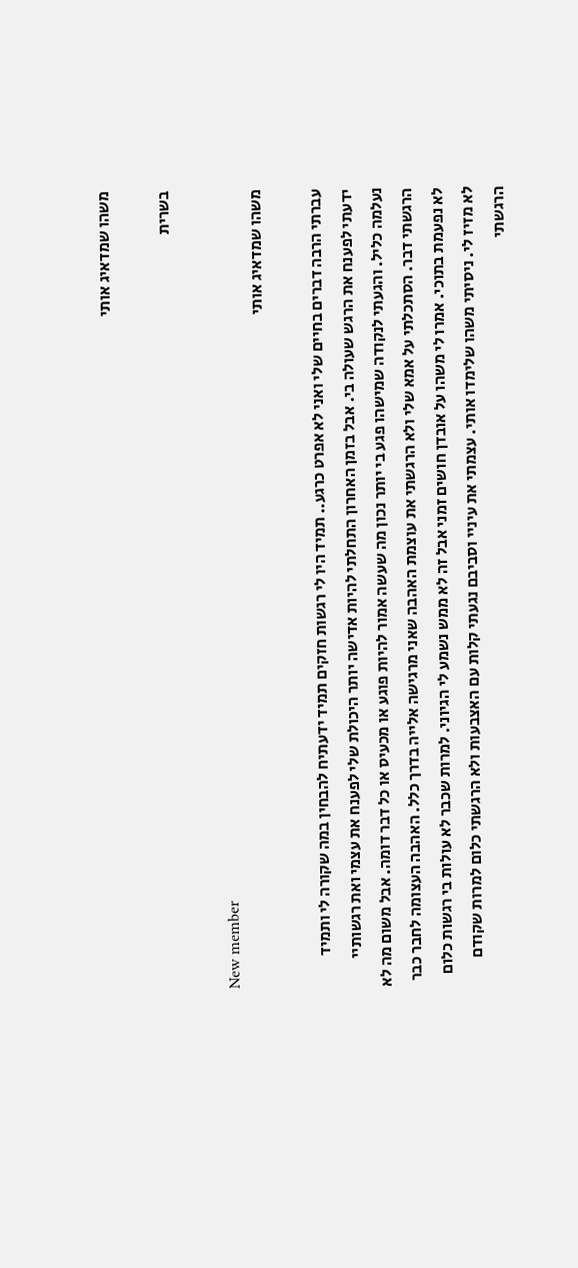משהו שמדאיג אותי

בשרית

New member
משהו שמדאיג אותי

עברתי הרבה דברים בחיים שלי ואני לא אפרט כרגע.. תמיד היו לי רגשות חזקים תמיד ידעתיח להבחין במה שקורה לי ותמיד ידעתי לפענח את הרגש שעולה בי. אבל בזמן האחרון התחלתי להיות אדישה יותר היכולת שלי לפענח את עצמי ואת רגשותיי נעלמה כליל. והגעתי לנקודה שמישהו פגע בי יותר נכון מה שעשה אמור להיות פוגע או מכעיס או כל דבר דומה. אבל משום מה לא הרגשתי דבר. הסתכלתי על אמא שלי ולא הרגשתי את עוצמת האהבה שאני מרגישה אלייה בדרך כלל. האהבה העצומה לחבר כבר לא נפעמת בתוכי. אמרו לי משהו על אובדן חושים זמני אבל זה לא ממש נשמע לי הגיוני. למרות שכבר לא עולות בי רגשות כלום לא מזיז לי. ניסיתי משהו שלימדו אותי. עצמתי את עיניי וסביבם נגעתי קלות עם האצבעות ולא הרגשתי כלום למרות שקודם הרגשתי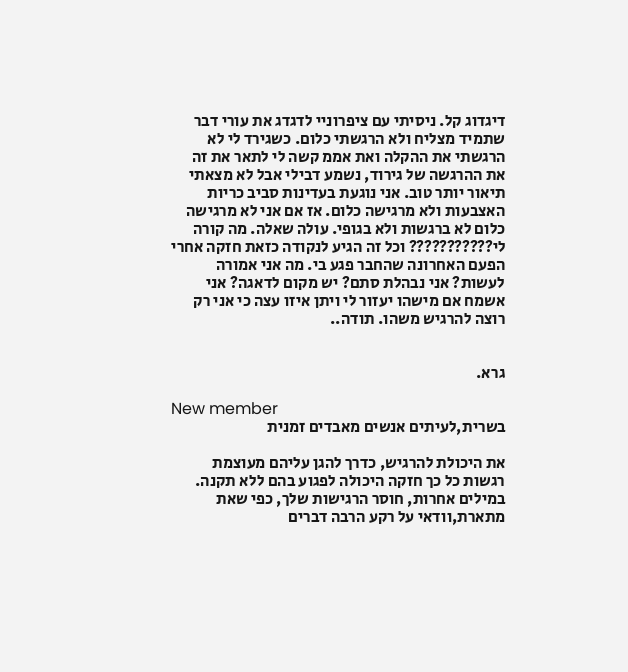דיגדוג קל. ניסיתי עם ציפרוניי לדגדג את עורי דבר שתמיד מצליח ולא הרגשתי כלום. כשגירד לי לא הרגשתי את ההקלה ואת אממ קשה לי לתאר את זה את ההרגשה של גירוד, נשמע דבילי אבל לא מצאתי תיאור יותר טוב. אני נוגעת בעדינות סביב כריות האצבעות ולא מרגישה כלום. אז אם אני לא מרגישה כלום לא ברגשות ולא בגופי. עולה שאלה. מה קורה לי??????????? וכל זה הגיע לנקודה כזאת חזקה אחרי הפעם האחרונה שהחבר פגע בי. מה אני אמורה לעשות? אני נבהלת סתם? יש מקום לדאגה? אני אשמח אם מישהו יעזור לי ויתן איזו עצה כי אני רק רוצה להרגיש משהו. תודה..


גרא.

New member
בשרית,לעיתים אנשים מאבדים זמנית

את היכולת להרגיש, כדרך להגן עליהם מעוצמת רגשות כל כך חזקה היכולה לפגוע בהם ללא תקנה. במילים אחרות, חוסר הרגישות שלך, כפי שאת מתארת,וודאי על רקע הרבה דברים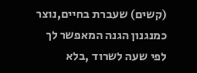(קשים) שעברת בחיים,נוצר כמנגנון הגנה המאפשר לך לפי שעה לשרוד ,בלא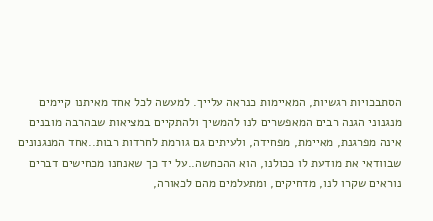הסתבכויות רגשיות, המאיימות כנראה עלייך. למעשה לכל אחד מאיתנו קיימים מנגנוני הגנה רבים המאפשרים לנו להמשיך ולהתקיים במציאות שבהרבה מובנים אינה מפרגנת, מאיימת, מפחידה, ולעיתים גם גורמת לחרדות רבות..אחד המנגנונים שבוודאי את מודעת לו ככולנו, הוא ההכחשה..על יד כך שאנחנו מכחישים דברים נוראים שקרו לנו, מדחיקים, ומתעלמים מהם לכאורה,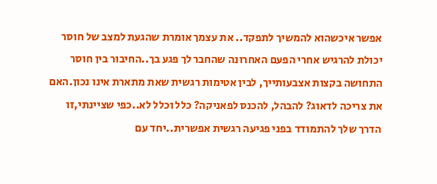אפשר איכשהוא להמשיך לתפקד.. את עצמך אומרת שהגעת למצב של חוסר יכולת להרגיש אחרי הפעם האחרונה שהחבר לך פגע בך..החיבור בין חוסר התחושה בקצות אצבעותייך, לבין אטימות רגשית שאת מתארת אינו נכון.האם את צריכה לדאוג? להבהל, להכנס לפאניקה? כלל וכלל לא..כפי שציינתי,זו הדרך שלך להתמודד בפני פגיעה רגשית אפשרית..יחד עם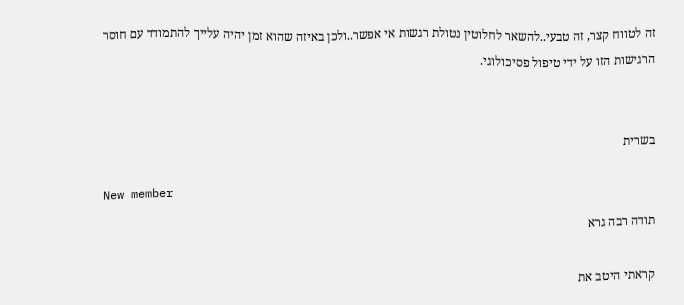זה לטווח קצר, זה טבעי..להשאר לחלוטין נטולת רגשות אי אפשר..ולכן באיזה שהוא זמן יהיה עלייך להתמודד עם חוסר הרגישות הזו על ידי טיפול פסיכולוגי.


בשרית

New member
תודה רבה גרא

קראתי היטב את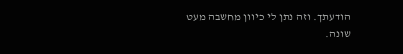הודעתך. וזה נתן לי כיוון מחשבה מעט שונה.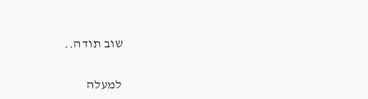שוב תודה..

למעלה